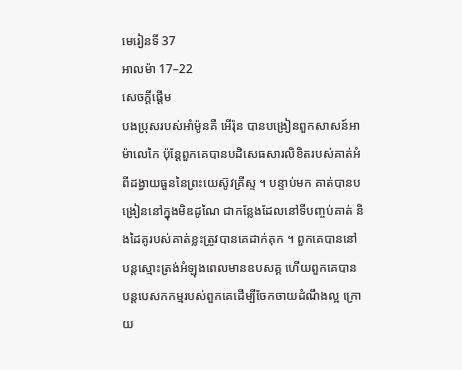មេរៀនទី 37
អាលម៉ា 17–22
សេចក្តីផ្ដើម
បងប្រុសរបស់អាំម៉ូនគឺ អើរ៉ុន បានបង្រៀនពួកសាសន៍អាម៉ាលេកៃ ប៉ុន្ដែពួកគេបានបដិសេធសារលិខិតរបស់គាត់អំពីដង្វាយធួននៃព្រះយេស៊ូវគ្រីស្ទ ។ បន្ទាប់មក គាត់បានបង្រៀននៅក្នុងមិឌដូណៃ ជាកន្លែងដែលនៅទីបញ្ចប់គាត់ និងដៃគូរបស់គាត់ខ្លះត្រូវបានគេដាក់គុក ។ ពួកគេបាននៅបន្ដស្មោះត្រង់អំឡុងពេលមានឧបសគ្គ ហើយពួកគេបានបន្ដបេសកកម្មរបស់ពួកគេដើម្បីចែកចាយដំណឹងល្អ ក្រោយ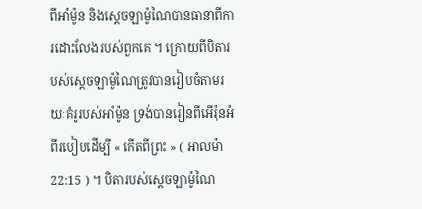ពីអាំម៉ូន និងស្ដេចឡាម៉ូណៃបានធានាពីការដោះលែងរបស់ពួកគេ ។ ក្រោយពីបិតារបស់ស្ដេចឡាម៉ូណៃត្រូវបានរៀបចំតាមរយៈគំរូរបស់អាំម៉ូន ទ្រង់បានរៀនពីអើរ៉ុនអំពីរបៀបដើម្បី « កើតពីព្រះ » ( អាលម៉ា 22:15 ) ។ បិតារបស់ស្ដេចឡាម៉ូណៃ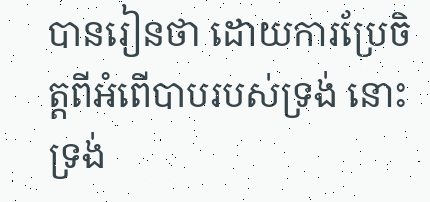បានរៀនថា ដោយការប្រែចិត្តពីអំពើបាបរបស់ទ្រង់ នោះទ្រង់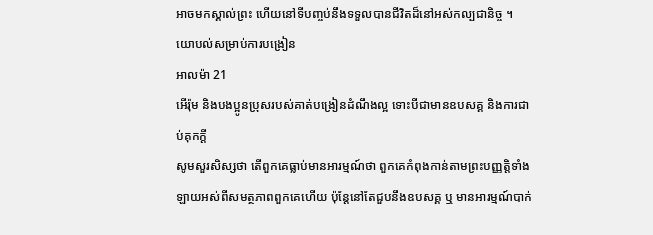អាចមកស្គាល់ព្រះ ហើយនៅទីបញ្ចប់នឹងទទួលបានជីវិតដ៏នៅអស់កល្បជានិច្ច ។
យោបល់សម្រាប់ការបង្រៀន
អាលម៉ា 21
អើរ៉ុម និងបងប្អូនប្រុសរបស់គាត់បង្រៀនដំណឹងល្អ ទោះបីជាមានឧបសគ្គ និងការជាប់គុកក្ដី
សូមសួរសិស្សថា តើពួកគេធ្លាប់មានអារម្មណ៍ថា ពួកគេកំពុងកាន់តាមព្រះបញ្ញត្តិទាំងឡាយអស់ពីសមត្ថភាពពួកគេហើយ ប៉ុន្ដែនៅតែជួបនឹងឧបសគ្គ ឬ មានអារម្មណ៍បាក់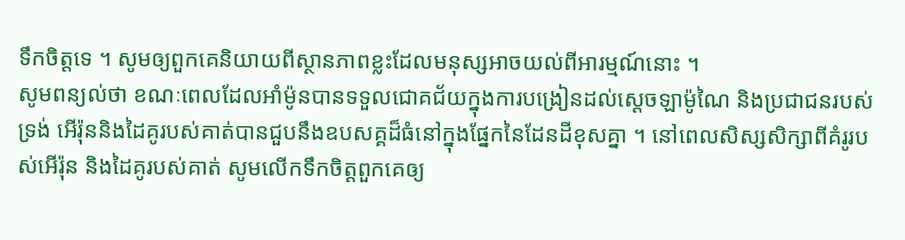ទឹកចិត្តទេ ។ សូមឲ្យពួកគេនិយាយពីស្ថានភាពខ្លះដែលមនុស្សអាចយល់ពីអារម្មណ៍នោះ ។
សូមពន្យល់ថា ខណៈពេលដែលអាំម៉ូនបានទទួលជោគជ័យក្នុងការបង្រៀនដល់ស្ដេចឡាម៉ូណៃ និងប្រជាជនរបស់ទ្រង់ អើរ៉ុននិងដៃគូរបស់គាត់បានជួបនឹងឧបសគ្គដ៏ធំនៅក្នុងផ្នែកនៃដែនដីខុសគ្នា ។ នៅពេលសិស្សសិក្សាពីគំរូរបស់អើរ៉ុន និងដៃគូរបស់គាត់ សូមលើកទឹកចិត្តពួកគេឲ្យ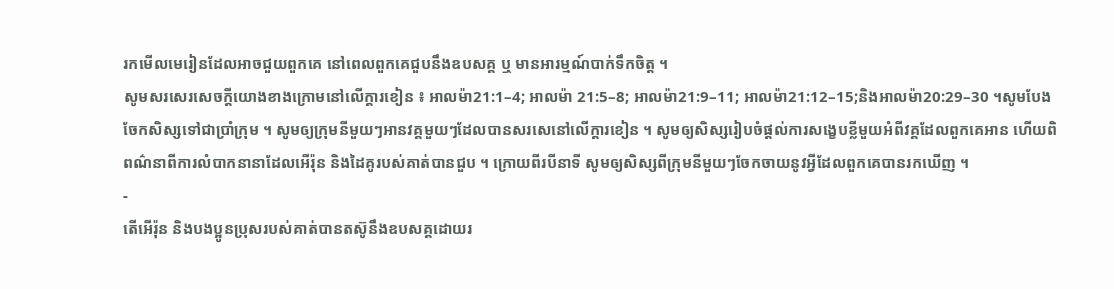រកមើលមេរៀនដែលអាចជួយពួកគេ នៅពេលពួកគេជួបនឹងឧបសគ្គ ឬ មានអារម្មណ៍បាក់ទឹកចិត្ត ។
សូមសរសេរសេចក្ដីយោងខាងក្រោមនៅលើក្ដារខៀន ៖ អាលម៉ា21:1–4; អាលម៉ា 21:5–8; អាលម៉ា21:9–11; អាលម៉ា21:12–15;និងអាលម៉ា20:29–30 ។សូមបែងចែកសិស្សទៅជាប្រាំក្រុម ។ សូមឲ្យក្រុមនីមួយៗអានវគ្គមួយៗដែលបានសរសេនៅលើក្ដារខៀន ។ សូមឲ្យសិស្សរៀបចំផ្ដល់ការសង្ខេបខ្លីមួយអំពីវគ្គដែលពួកគេអាន ហើយពិពណ៌នាពីការលំបាកនានាដែលអើរ៉ុន និងដៃគូរបស់គាត់បានជួប ។ ក្រោយពីរបីនាទី សូមឲ្យសិស្សពីក្រុមនីមួយៗចែកចាយនូវអ្វីដែលពួកគេបានរកឃើញ ។
-
តើអើរ៉ុន និងបងប្អូនប្រុសរបស់គាត់បានតស៊ូនឹងឧបសគ្គដោយរ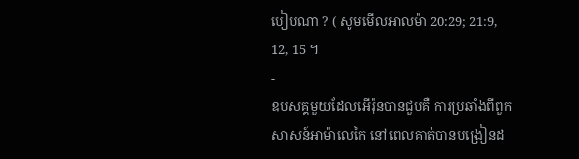បៀបណា ? ( សូមមើលអាលម៉ា 20:29; 21:9, 12, 15 ។
-
ឧបសគ្គមួយដែលអើរ៉ុនបានជួបគឺ ការប្រឆាំងពីពួកសាសន៍អាម៉ាលេកៃ នៅពេលគាត់បានបង្រៀនដ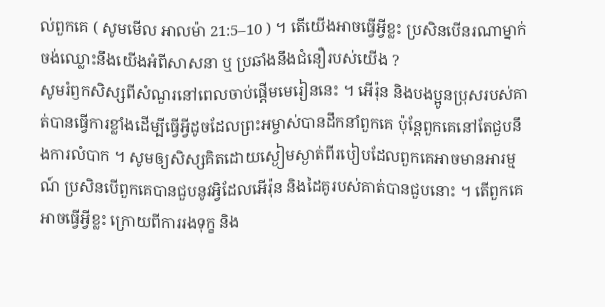ល់ពួកគេ ( សូមមើល អាលម៉ា 21:5–10 ) ។ តើយើងអាចធ្វើអ្វីខ្លះ ប្រសិនបើនរណាម្នាក់ចង់ឈ្លោះនឹងយើងអំពីសាសនា ឬ ប្រឆាំងនឹងជំនឿរបស់យើង ?
សូមរំឭកសិស្សពីសំណួរនៅពេលចាប់ផ្ដើមមេរៀននេះ ។ អើរ៉ុន និងបងប្អូនប្រុសរបស់គាត់បានធ្វើការខ្លាំងដើម្បីធ្វើអ្វីដូចដែលព្រះអម្ចាស់បានដឹកនាំពួកគេ ប៉ុន្ដែពួកគេនៅតែជួបនឹងការលំបាក ។ សូមឲ្យសិស្សគិតដោយស្ងៀមស្ងាត់ពីរបៀបដែលពួកគេអាចមានអារម្មណ៍ ប្រសិនបើពួកគេបានជួបនូវអ្វិដែលអើរ៉ុន និងដៃគូរបស់គាត់បានជួបនោះ ។ តើពួកគេអាចធ្វើអ្វីខ្លះ ក្រោយពីការរងទុក្ខ និង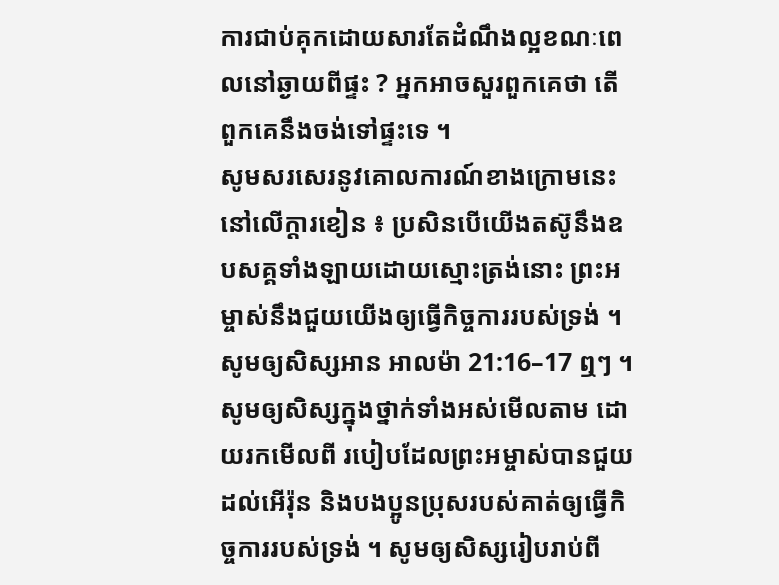ការជាប់គុកដោយសារតែដំណឹងល្អខណៈពេលនៅឆ្ងាយពីផ្ទះ ? អ្នកអាចសួរពួកគេថា តើពួកគេនឹងចង់ទៅផ្ទះទេ ។
សូមសរសេរនូវគោលការណ៍ខាងក្រោមនេះនៅលើក្ដារខៀន ៖ ប្រសិនបើយើងតស៊ូនឹងឧបសគ្គទាំងឡាយដោយស្មោះត្រង់នោះ ព្រះអម្ចាស់នឹងជួយយើងឲ្យធ្វើកិច្ចការរបស់ទ្រង់ ។សូមឲ្យសិស្សអាន អាលម៉ា 21:16–17 ឮៗ ។ សូមឲ្យសិស្សក្នុងថ្នាក់ទាំងអស់មើលតាម ដោយរកមើលពី របៀបដែលព្រះអម្ចាស់បានជួយដល់អើរ៉ុន និងបងប្អូនប្រុសរបស់គាត់ឲ្យធ្វើកិច្ចការរបស់ទ្រង់ ។ សូមឲ្យសិស្សរៀបរាប់ពី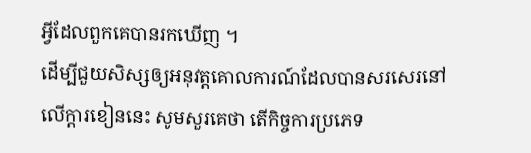អ្វីដែលពួកគេបានរកឃើញ ។
ដើម្បីជួយសិស្សឲ្យអនុវត្តគោលការណ៍ដែលបានសរសេរនៅលើក្ដារខៀននេះ សូមសួរគេថា តើកិច្ចការប្រភេទ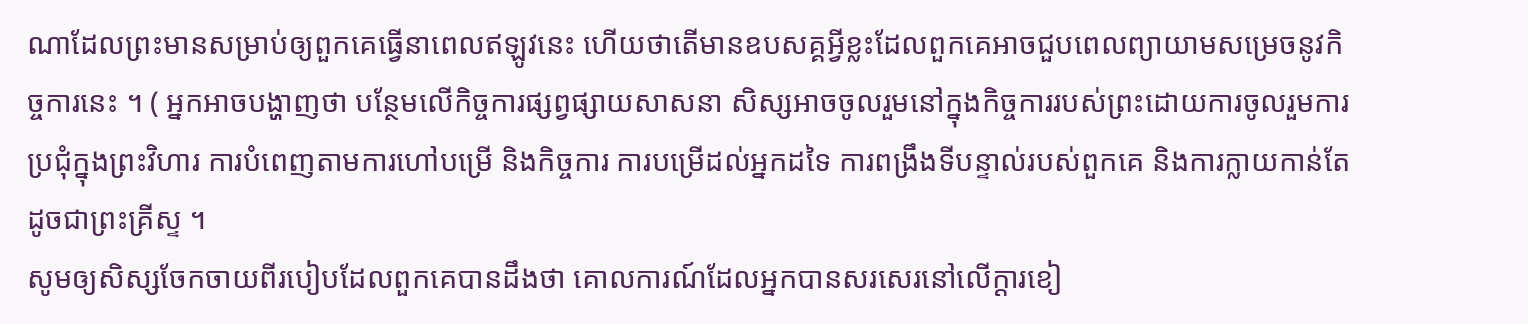ណាដែលព្រះមានសម្រាប់ឲ្យពួកគេធ្វើនាពេលឥឡូវនេះ ហើយថាតើមានឧបសគ្គអ្វីខ្លះដែលពួកគេអាចជួបពេលព្យាយាមសម្រេចនូវកិច្ចការនេះ ។ ( អ្នកអាចបង្ហាញថា បន្ថែមលើកិច្ចការផ្សព្វផ្សាយសាសនា សិស្សអាចចូលរួមនៅក្នុងកិច្ចការរបស់ព្រះដោយការចូលរួមការប្រជុំក្នុងព្រះវិហារ ការបំពេញតាមការហៅបម្រើ និងកិច្ចការ ការបម្រើដល់អ្នកដទៃ ការពង្រឹងទីបន្ទាល់របស់ពួកគេ និងការក្លាយកាន់តែដូចជាព្រះគ្រីស្ទ ។
សូមឲ្យសិស្សចែកចាយពីរបៀបដែលពួកគេបានដឹងថា គោលការណ៍ដែលអ្នកបានសរសេរនៅលើក្ដារខៀ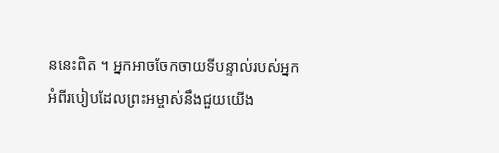ននេះពិត ។ អ្នកអាចចែកចាយទីបន្ទាល់របស់អ្នកអំពីរបៀបដែលព្រះអម្ចាស់នឹងជួយយើង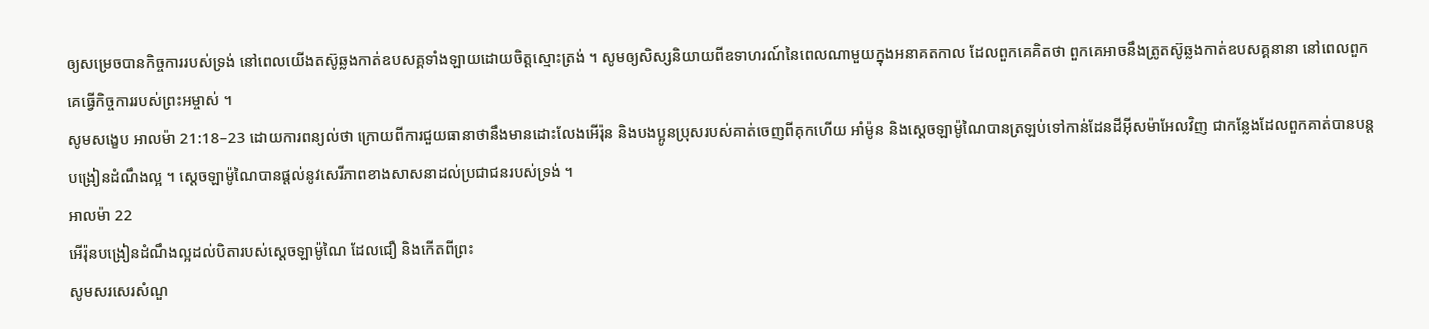ឲ្យសម្រេចបានកិច្ចការរបស់ទ្រង់ នៅពេលយើងតស៊ូឆ្លងកាត់ឧបសគ្គទាំងឡាយដោយចិត្តស្មោះត្រង់ ។ សូមឲ្យសិស្សនិយាយពីឧទាហរណ៍នៃពេលណាមួយក្នុងអនាគតកាល ដែលពួកគេគិតថា ពួកគេអាចនឹងត្រូតស៊ូឆ្លងកាត់ឧបសគ្គនានា នៅពេលពួកគេធ្វើកិច្ចការរបស់ព្រះអម្ចាស់ ។
សូមសង្ខេប អាលម៉ា 21:18–23 ដោយការពន្យល់ថា ក្រោយពីការជួយធានាថានឹងមានដោះលែងអើរ៉ុន និងបងប្អូនប្រុសរបស់គាត់ចេញពីគុកហើយ អាំម៉ូន និងស្ដេចឡាម៉ូណៃបានត្រឡប់ទៅកាន់ដែនដីអ៊ីសម៉ាអែលវិញ ជាកន្លែងដែលពួកគាត់បានបន្ដបង្រៀនដំណឹងល្អ ។ ស្ដេចឡាម៉ូណៃបានផ្ដល់នូវសេរីភាពខាងសាសនាដល់ប្រជាជនរបស់ទ្រង់ ។
អាលម៉ា 22
អើរ៉ុនបង្រៀនដំណឹងល្អដល់បិតារបស់ស្ដេចឡាម៉ូណៃ ដែលជឿ និងកើតពីព្រះ
សូមសរសេរសំណួ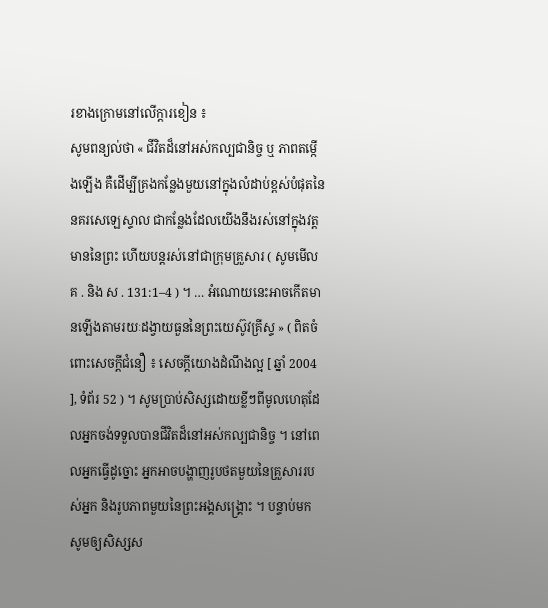រខាងក្រោមនៅលើក្តារខៀន ៖
សូមពន្យល់ថា « ជីវិតដ៏នៅអស់កល្បជានិច្ច ឬ ភាពតម្កើងឡើង គឺដើម្បីគ្រងកន្លែងមួយនៅក្នុងលំដាប់ខ្ពស់បំផុតនៃនគរសេឡេស្ទាល ជាកន្លែងដែលយើងនឹងរស់នៅក្នុងវត្តមាននៃព្រះ ហើយបន្ដរស់នៅជាក្រុមគ្រួសារ ( សូមមើល គ . និង ស . 131:1–4 ) ។ … អំណោយនេះអាចកើតមានឡើងតាមរយៈដង្វាយធួននៃព្រះយេស៊ូវគ្រីស្ទ » ( ពិតចំពោះសេចក្ដីជំនឿ ៖ សេចក្ដីយោងដំណឹងល្អ [ ឆ្នាំ 2004 ], ទំព័រ 52 ) ។ សូមប្រាប់សិស្សដោយខ្លីៗពីមូលហេតុដែលអ្នកចង់ទទួលបានជីវិតដ៏នៅអស់កល្បជានិច្ច ។ នៅពេលអ្នកធ្វើដូច្នោះ អ្នកអាចបង្ហាញរូបថតមួយនៃគ្រួសាររបស់អ្នក និងរូបភាពមួយនៃព្រះអង្គសង្គ្រោះ ។ បន្ទាប់មក សូមឲ្យសិស្សស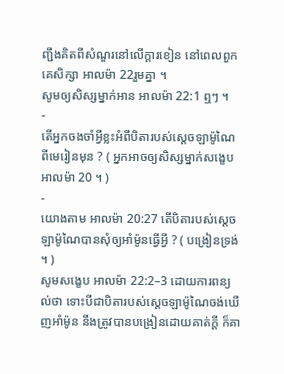ញ្ជឹងគិតពីសំណួរនៅលើក្ដារខៀន នៅពេលពួកគេសិក្សា អាលម៉ា 22រួមគ្នា ។
សូមឲ្យសិស្សម្នាក់អាន អាលម៉ា 22:1 ឮៗ ។
-
តើអ្នកចងចាំអ្វីខ្លះអំពីបិតារបស់ស្ដេចឡាម៉ូណៃពីមេរៀនមុន ? ( អ្នកអាចឲ្យសិស្សម្នាក់សង្ខេប អាលម៉ា 20 ។ )
-
យោងតាម អាលម៉ា 20:27 តើបិតារបស់សេ្ដចឡាម៉ូណៃបានសុំឲ្យអាំម៉ូនធ្វើអ្វី ? ( បង្រៀនទ្រង់ ។ )
សូមសង្ខេប អាលម៉ា 22:2–3 ដោយការពន្យល់ថា ទោះបីជាបិតារបស់ស្ដេចឡាម៉ូណៃចង់ឃើញអាំម៉ូន នឹងត្រូវបានបង្រៀនដោយគាត់ក្ដី ក៏គា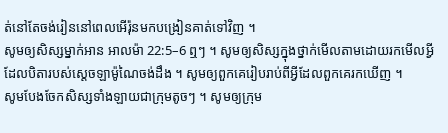ត់នៅតែចង់រៀននៅពេលអើរ៉ុនមកបង្រៀនគាត់ទៅវិញ ។
សូមឲ្យសិស្សម្នាក់អាន អាលម៉ា 22:5–6 ឮៗ ។ សូមឲ្យសិស្សក្នុងថ្នាក់មើលតាមដោយរកមើលអ្វីដែលបិតារបស់ស្ដេចឡាម៉ូណៃចង់ដឹង ។ សូមឲ្យពួកគេរៀបរាប់ពីអ្វីដែលពួកគេរកឃើញ ។
សូមបែងចែកសិស្សទាំងឡាយជាក្រុមតូចៗ ។ សូមឲ្យក្រុម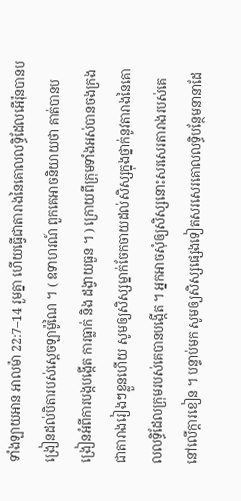ទាំងឡាយអាន អាលម៉ា 22:7–14 រួមគ្នា ហើយធ្វើជាតារាងនៃគោលលទ្ធិដែលអើរ៉ុនបានបង្រៀនដល់បិតារបស់ស្ដេចឡាម៉ូណៃ ។ ( ឧទាហរណ៍ ពួកគេអាចនិយាយថា គាត់បានបង្រៀនអំពីការបង្កបង្កើត ការធ្លាក់ និង ដង្វាយធួន ។ ) ក្រោយពីក្រុមទាំងអស់បានចងក្រងជាតារាងរៀងៗខ្លួនហើយ សូមឲ្យសិស្សម្នាក់ចែកចាយដល់សិស្សក្នុងថ្នាក់នូវតារាងនៃគោលលទ្ធិដែលក្រុមរបស់គេបានបង្កើត ។ អ្នកអាចសុំឲ្យសិស្សនោះសរសេរតារាងរបស់គេនៅលើក្ដារខៀន ។ បន្ទាប់មក សូមឲ្យសិស្សផ្សេងទៀតសរសេរគោលលទ្ធិបន្ថែមនានាដែ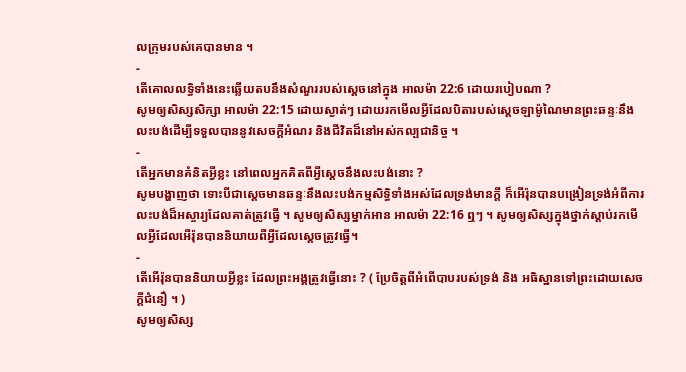លក្រុមរបស់គេបានមាន ។
-
តើគោលលទ្ធិទាំងនេះឆ្លើយតបនឹងសំណួររបស់ស្ដេចនៅក្នុង អាលម៉ា 22:6 ដោយរបៀបណា ?
សូមឲ្យសិស្សសិក្សា អាលម៉ា 22:15 ដោយស្ងាត់ៗ ដោយរកមើលអ្វីដែលបិតារបស់ស្ដេចឡាម៉ូណៃមានព្រះឆន្ទៈនឹងលះបង់ដើម្បីទទួលបាននូវសេចក្ដីអំណរ និងជីវិតដ៏នៅអស់កល្បជានិច្ច ។
-
តើអ្នកមានគំនិតអ្វីខ្លះ នៅពេលអ្នកគិតពីអ្វីស្ដេចនឹងលះបង់នោះ ?
សូមបង្ហាញថា ទោះបីជាស្ដេចមានឆន្ទៈនឹងលះបង់កម្មសិទ្ធិទាំងអស់ដែលទ្រង់មានក្ដី ក៏អើរ៉ុនបានបង្រៀនទ្រង់អំពីការលះបង់ដ៏អស្ចារ្យដែលគាត់ត្រូវធ្វើ ។ សូមឲ្យសិស្សម្នាក់អាន អាលម៉ា 22:16 ឮៗ ។ សូមឲ្យសិស្សក្នុងថ្នាក់ស្ដាប់រកមើលអ្វីដែលអើរ៉ុនបាននិយាយពីអ្វីដែលស្ដេចត្រូវធ្វើ។
-
តើអើរ៉ុនបាននិយាយអ្វីខ្លះ ដែលព្រះអង្គត្រូវធ្វើនោះ ? ( ប្រែចិត្តពីអំពើបាបរបស់ទ្រង់ និង អធិស្ឋានទៅព្រះដោយសេចក្ដីជំនឿ ។ )
សូមឲ្យសិស្ស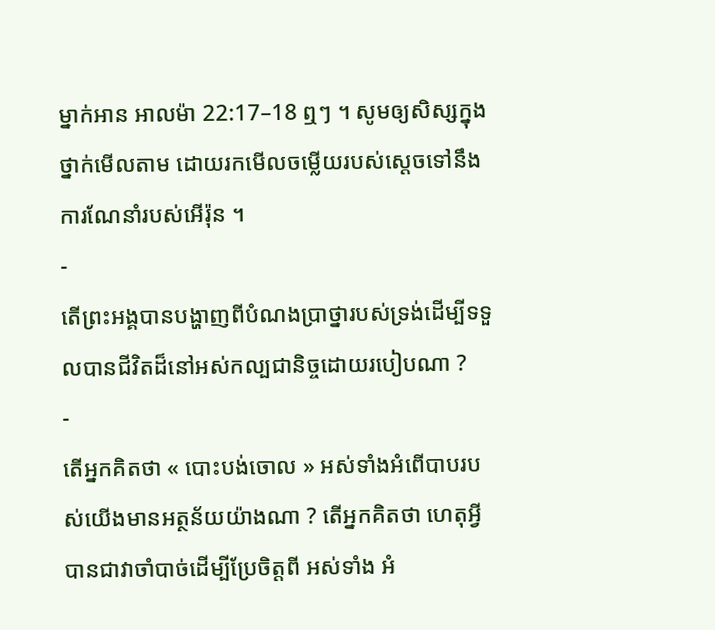ម្នាក់អាន អាលម៉ា 22:17–18 ឮៗ ។ សូមឲ្យសិស្សក្នុងថ្នាក់មើលតាម ដោយរកមើលចម្លើយរបស់ស្ដេចទៅនឹងការណែនាំរបស់អើរ៉ុន ។
-
តើព្រះអង្គបានបង្ហាញពីបំណងប្រាថ្នារបស់ទ្រង់ដើម្បីទទួលបានជីវិតដ៏នៅអស់កល្បជានិច្ចដោយរបៀបណា ?
-
តើអ្នកគិតថា « បោះបង់ចោល » អស់ទាំងអំពើបាបរបស់យើងមានអត្ថន័យយ៉ាងណា ? តើអ្នកគិតថា ហេតុអ្វីបានជាវាចាំបាច់ដើម្បីប្រែចិត្តពី អស់ទាំង អំ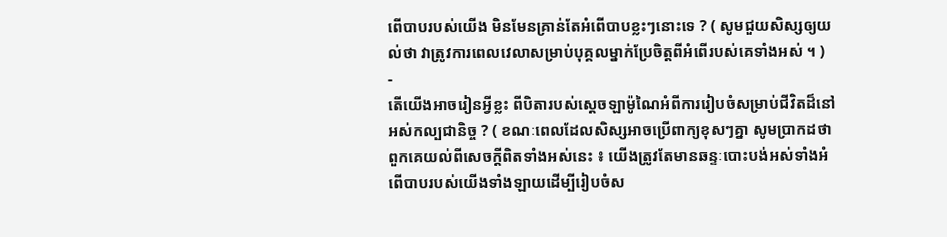ពើបាបរបស់យើង មិនមែនគ្រាន់តែអំពើបាបខ្លះៗនោះទេ ? ( សូមជួយសិស្សឲ្យយល់ថា វាត្រូវការពេលវេលាសម្រាប់បុគ្គលម្នាក់ប្រែចិត្តពីអំពើរបស់គេទាំងអស់ ។ )
-
តើយើងអាចរៀនអ្វីខ្លះ ពីបិតារបស់ស្ដេចឡាម៉ូណៃអំពីការរៀបចំសម្រាប់ជីវិតដ៏នៅអស់កល្បជានិច្ច ? ( ខណៈពេលដែលសិស្សអាចប្រើពាក្យខុសៗគ្នា សូមប្រាកដថា ពួកគេយល់ពីសេចក្ដីពិតទាំងអស់នេះ ៖ យើងត្រូវតែមានឆន្ទៈបោះបង់អស់ទាំងអំពើបាបរបស់យើងទាំងឡាយដើម្បីរៀបចំស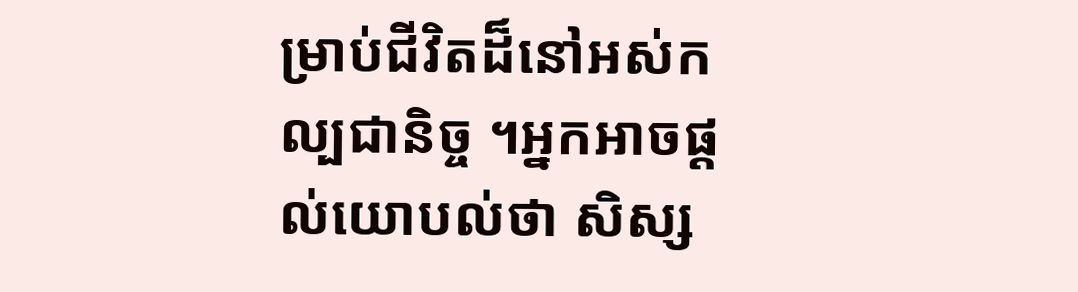ម្រាប់ជីវិតដ៏នៅអស់កល្បជានិច្ច ។អ្នកអាចផ្ដល់យោបល់ថា សិស្ស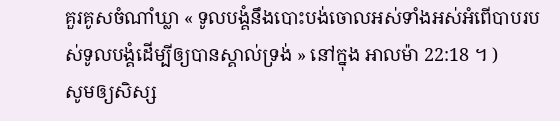គួរគូសចំណាំឃ្លា « ទូលបង្គំនឹងបោះបង់ចោលអស់ទាំងអស់អំពើបាបរបស់ទូលបង្គំដើម្បីឲ្យបានស្គាល់ទ្រង់ » នៅក្នុង អាលម៉ា 22:18 ។ )
សូមឲ្យសិស្ស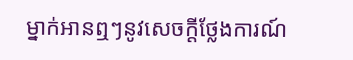ម្នាក់អានឮៗនូវសេចក្ដីថ្លែងការណ៍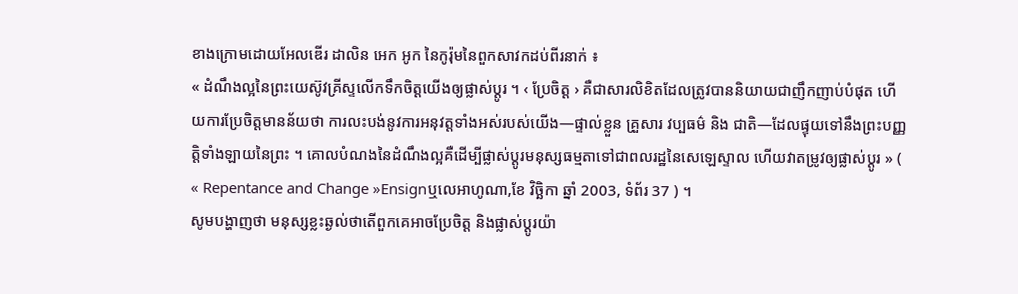ខាងក្រោមដោយអែលឌើរ ដាលិន អេក អូក នៃកូរ៉ុមនៃពួកសាវកដប់ពីរនាក់ ៖
« ដំណឹងល្អនៃព្រះយេស៊ូវគ្រីស្ទលើកទឹកចិត្តយើងឲ្យផ្លាស់ប្ដូរ ។ ‹ ប្រែចិត្ត › គឺជាសារលិខិតដែលត្រូវបាននិយាយជាញឹកញាប់បំផុត ហើយការប្រែចិត្តមានន័យថា ការលះបង់នូវការអនុវត្តទាំងអស់របស់យើង—ផ្ទាល់ខ្លួន គ្រួសារ វប្បធម៌ និង ជាតិ—ដែលផ្ទុយទៅនឹងព្រះបញ្ញត្តិទាំងឡាយនៃព្រះ ។ គោលបំណងនៃដំណឹងល្អគឺដើម្បីផ្លាស់ប្ដូរមនុស្សធម្មតាទៅជាពលរដ្ឋនៃសេឡេស្ទាល ហើយវាតម្រូវឲ្យផ្លាស់ប្ដូរ » ( « Repentance and Change »Ensignឬលេអាហូណា,ខែ វិច្ឆិកា ឆ្នាំ 2003, ទំព័រ 37 ) ។
សូមបង្ហាញថា មនុស្សខ្លះឆ្ងល់ថាតើពួកគេអាចប្រែចិត្ត និងផ្លាស់ប្ដូរយ៉ា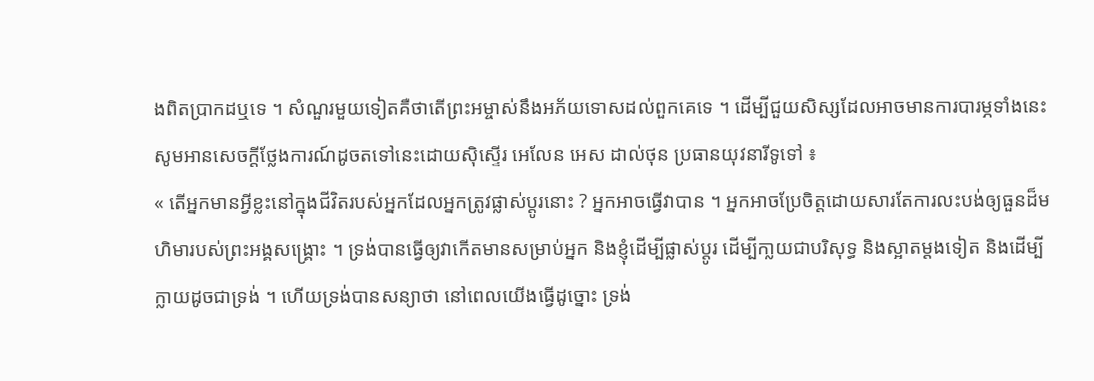ងពិតប្រាកដឬទេ ។ សំណួរមួយទៀតគឺថាតើព្រះអម្ចាស់នឹងអភ័យទោសដល់ពួកគេទេ ។ ដើម្បីជួយសិស្សដែលអាចមានការបារម្ភទាំងនេះ សូមអានសេចក្ដីថ្លែងការណ៍ដូចតទៅនេះដោយស៊ិស្ទើរ អេលែន អេស ដាល់ថុន ប្រធានយុវនារីទូទៅ ៖
« តើអ្នកមានអ្វីខ្លះនៅក្នុងជីវិតរបស់អ្នកដែលអ្នកត្រូវផ្លាស់ប្ដូរនោះ ? អ្នកអាចធ្វើវាបាន ។ អ្នកអាចប្រែចិត្តដោយសារតែការលះបង់ឲ្យធួនដ៏មហិមារបស់ព្រះអង្គសង្រ្គោះ ។ ទ្រង់បានធ្វើឲ្យវាកើតមានសម្រាប់អ្នក និងខ្ញុំដើម្បីផ្លាស់ប្ដូរ ដើម្បីកា្លយជាបរិសុទ្ធ និងស្អាតម្ដងទៀត និងដើម្បីក្លាយដូចជាទ្រង់ ។ ហើយទ្រង់បានសន្យាថា នៅពេលយើងធ្វើដូច្នោះ ទ្រង់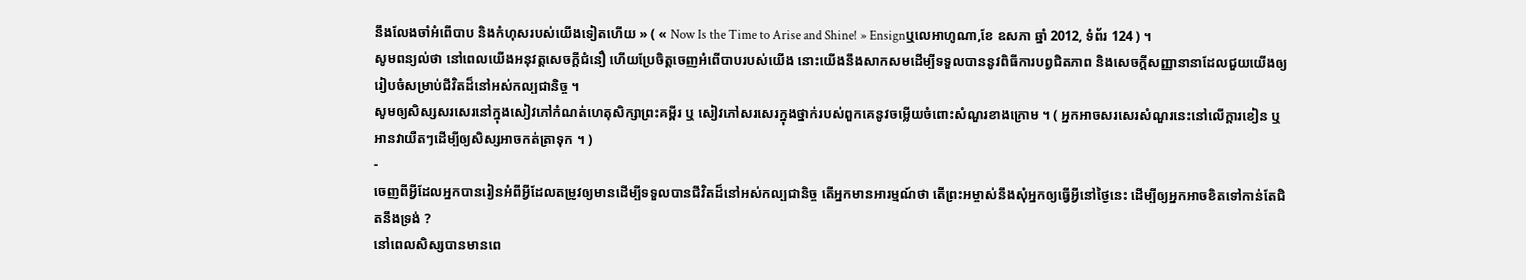នឹងលែងចាំអំពើបាប និងកំហុសរបស់យើងទៀតហើយ » ( « Now Is the Time to Arise and Shine! » Ensignឬលេអាហូណា,ខែ ឧសភា ឆ្នាំ 2012, ទំព័រ 124 ) ។
សូមពន្យល់ថា នៅពេលយើងអនុវត្តសេចក្ដីជំនឿ ហើយប្រែចិត្តចេញអំពើបាបរបស់យើង នោះយើងនឹងសាកសមដើម្បីទទួលបាននូវពិធីការបព្វជិតភាព និងសេចក្ដីសញ្ញានានាដែលជួយយើងឲ្យរៀបចំសម្រាប់ជីវិតដ៏នៅអស់កល្បជានិច្ច ។
សូមឲ្យសិស្សសរសេរនៅក្នុងសៀវភៅកំណត់ហេតុសិក្សាព្រះគម្ពីរ ឬ សៀវភៅសរសេរក្នុងថ្នាក់របស់ពួកគេនូវចម្លើយចំពោះសំណួរខាងក្រោម ។ ( អ្នកអាចសរសេរសំណួរនេះនៅលើក្ដារខៀន ឬ អានវាយឺតៗដើម្បីឲ្យសិស្សអាចកត់ត្រាទុក ។ )
-
ចេញពីអ្វីដែលអ្នកបានរៀនអំពីអ្វីដែលតម្រូវឲ្យមានដើម្បីទទួលបានជីវិតដ៏នៅអស់កល្បជានិច្ច តើអ្នកមានអារម្មណ៍ថា តើព្រះអម្ចាស់នឹងសុំអ្នកឲ្យធ្វើអ្វីនៅថ្ងៃនេះ ដើម្បីឲ្យអ្នកអាចខិតទៅកាន់តែជិតនឹងទ្រង់ ?
នៅពេលសិស្សបានមានពេ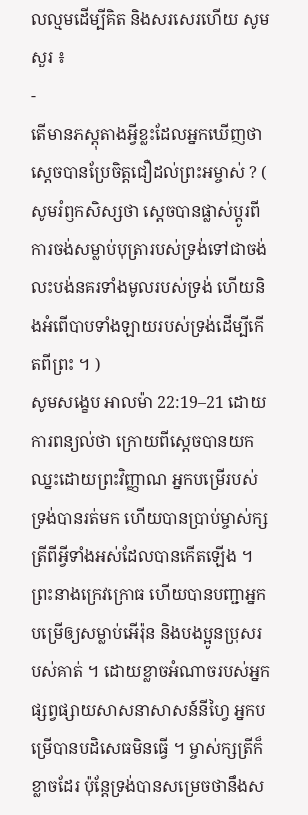លល្មមដើម្បីគិត និងសរសេរហើយ សូមសួរ ៖
-
តើមានភស្ដុតាងអ្វីខ្លះដែលអ្នកឃើញថា ស្ដេចបានប្រែចិត្តជឿដល់ព្រះអម្ចាស់ ? ( សូមរំឭកសិស្សថា ស្ដេចបានផ្លាស់ប្ដូរពីការចង់សម្លាប់បុត្រារបស់ទ្រង់ទៅជាចង់លះបង់នគរទាំងមូលរបស់ទ្រង់ ហើយនិងអំពើបាបទាំងឡាយរបស់ទ្រង់ដើម្បីកើតពីព្រះ ។ )
សូមសង្ខេប អាលម៉ា 22:19–21 ដោយការពន្យល់ថា ក្រោយពីស្ដេចបានយកឈ្នះដោយព្រះវិញ្ញាណ អ្នកបម្រើរបស់ទ្រង់បានរត់មក ហើយបានប្រាប់ម្ចាស់ក្សត្រីពីអ្វីទាំងអស់ដែលបានកើតឡើង ។ ព្រះនាងក្រេវក្រោធ ហើយបានបញ្ជាអ្នកបម្រើឲ្យសម្លាប់អើរ៉ុន និងបងប្អូនប្រុសរបស់គាត់ ។ ដោយខ្លាចអំណាចរបស់អ្នកផ្សព្វផ្សាយសាសនាសាសន៍នីហ្វៃ អ្នកបម្រើបានបដិសេធមិនធ្វើ ។ ម្ចាស់ក្សត្រីក៏ខ្លាចដែរ ប៉ុន្ដែទ្រង់បានសម្រេចថានឹងស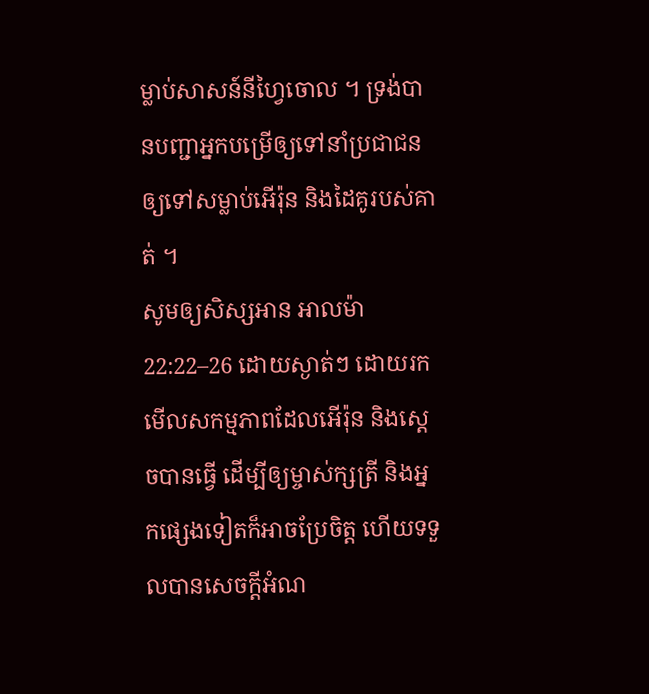ម្លាប់សាសន៍នីហ្វៃចោល ។ ទ្រង់បានបញ្ជាអ្នកបម្រើឲ្យទៅនាំប្រជាជនឲ្យទៅសម្លាប់អើរ៉ុន និងដៃគូរបស់គាត់ ។
សូមឲ្យសិស្សអាន អាលម៉ា 22:22–26 ដោយស្ងាត់ៗ ដោយរកមើលសកម្មភាពដែលអើរ៉ុន និងស្ដេចបានធ្វើ ដើម្បីឲ្យម្ចាស់ក្សត្រី និងអ្នកផ្សេងទៀតក៏អាចប្រែចិត្ត ហើយទទួលបានសេចក្ដីអំណ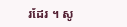រដែរ ។ សូ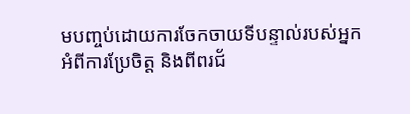មបញ្ចប់ដោយការចែកចាយទីបន្ទាល់របស់អ្នកអំពីការប្រែចិត្ត និងពីពរជ័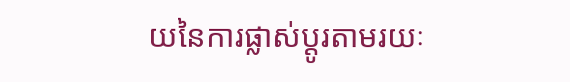យនៃការផ្លាស់ប្ដូរតាមរយៈ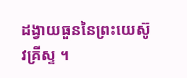ដង្វាយធួននៃព្រះយេស៊ូវគ្រីស្ទ ។